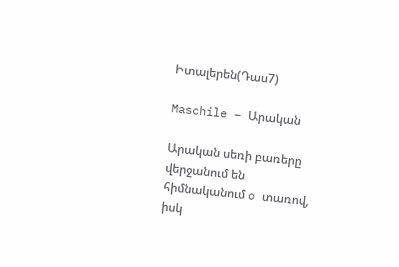Իտալերեն(Դաս7)

Maschile – Արական

Արական սեռի բառերը վերջանում են հիմնականում o տառով, իսկ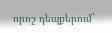որոշ դեպքերում`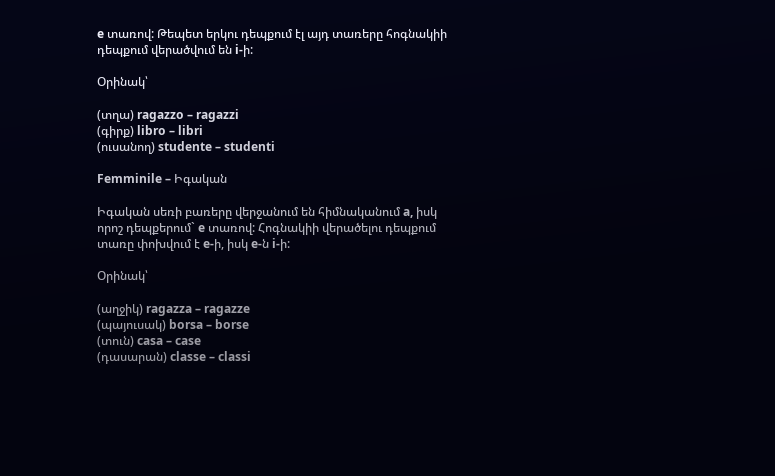e տառով: Թեպետ երկու դեպքում էլ այդ տառերը հոգնակիի դեպքում վերածվում են i-ի:

Օրինակ՝

(տղա) ragazzo – ragazzi
(գիրք) libro – libri
(ուսանող) studente – studenti

Femminile – Իգական

Իգական սեռի բառերը վերջանում են հիմնականում a, իսկ որոշ դեպքերում` e տառով: Հոգնակիի վերածելու դեպքում տառը փոխվում է e-ի, իսկ e-ն i-ի:

Օրինակ՝

(աղջիկ) ragazza – ragazze
(պայուսակ) borsa – borse
(տուն) casa – case
(դասարան) classe – classi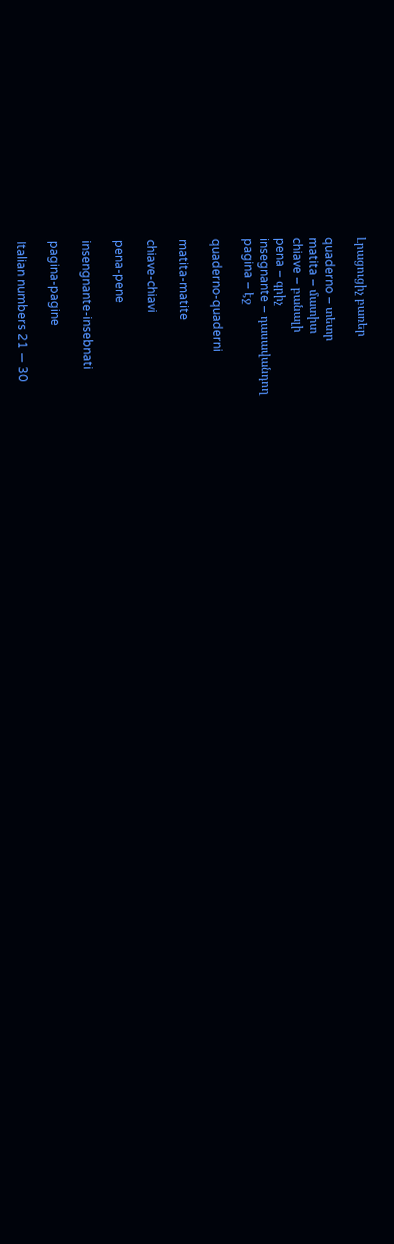Լրացուցիչ բառեր

quaderno – տետր
matita – մատիտ
chiave – բանալի
pena – գրիչ
insegnante – դասավանդող
pagina – էջ

quaderno-quaderni

matita-matite

chiave-chiavi

pena-pene

insengnante-insebnati

pagina-pagine

Italian numbers 21 — 30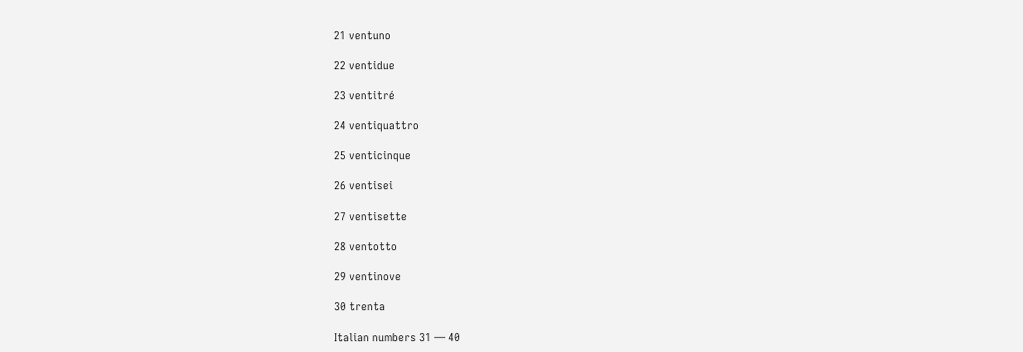21 ventuno

22 ventidue

23 ventitré

24 ventiquattro

25 venticinque

26 ventisei

27 ventisette

28 ventotto

29 ventinove

30 trenta

Italian numbers 31 — 40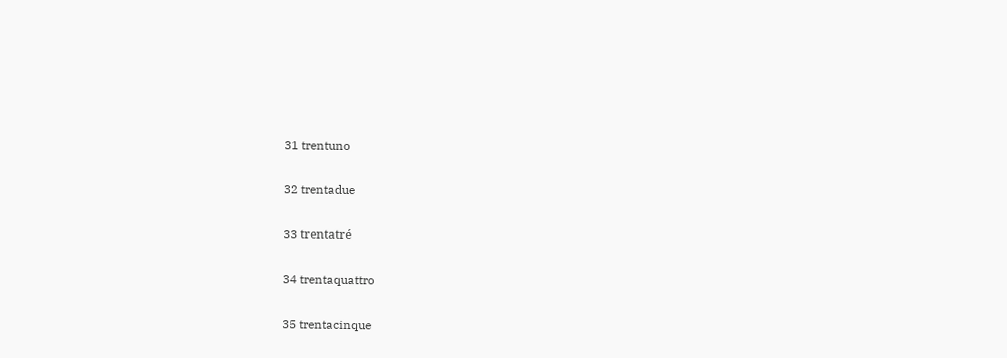31 trentuno

32 trentadue

33 trentatré

34 trentaquattro

35 trentacinque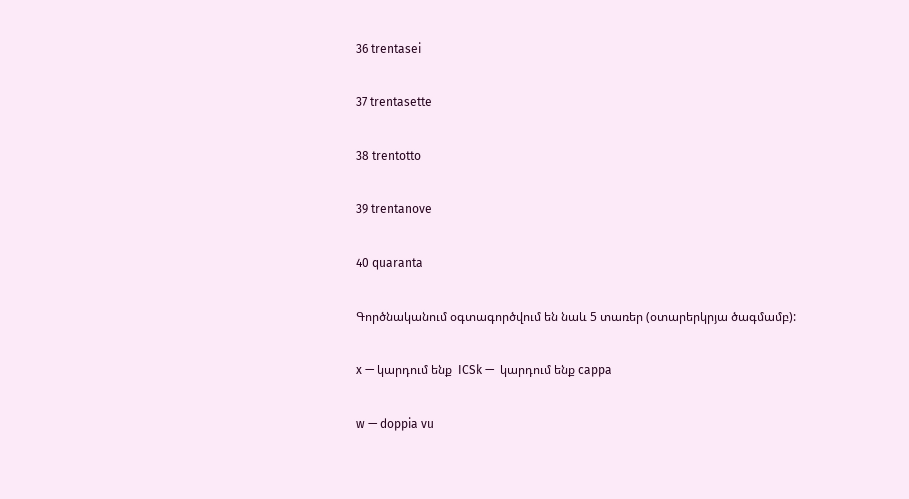36 trentasei

37 trentasette

38 trentotto

39 trentanove

40 quaranta

Գործնականում օգտագործվում են նաև 5 տառեր (օտարերկրյա ծագմամբ):

x — կարդում ենք  ICSk —  կարդում ենք cappa

w — doppia vu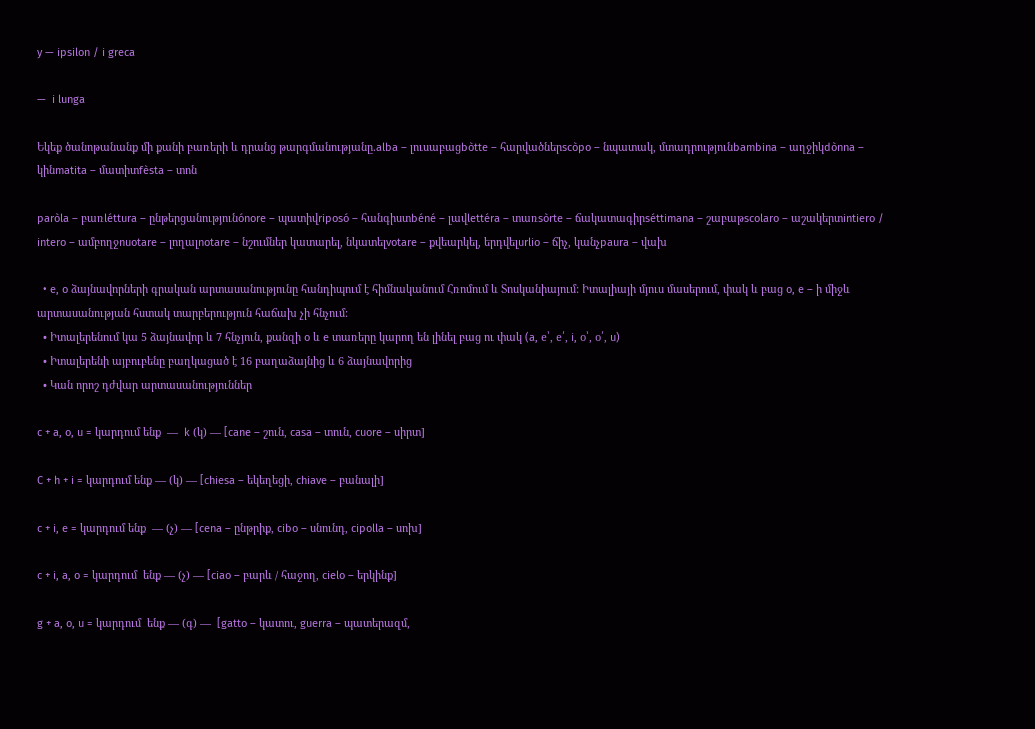y — ipsilon / i greca

—  i lunga

Եկեք ծանոթանանք մի քանի բառերի և դրանց թարգմանությանը.alba – լուսաբացbòtte – հարվածներscòpo – նպատակ, մտադրությունbambina – աղջիկdònna – կինmatita – մատիտfèsta – տոն

paròla – բառléttura – ընթերցանությունónore – պատիվriposó – հանգիստbéné – լավlettéra – տառsòrte – ճակատագիրséttimana – շաբաթscolaro – աշակերտintiero / intero – ամբողջnuotare – լողալnotare – նշումներ կատարել, նկատելvotare – քվեարկել, երդվելurlio – ճիչ, կանչpaura – վախ

  • e, o ձայնավորների գրական արտասանությունը հանդիպում է հիմնականում Հռոմում և Տոսկանիայում: Իտալիայի մյուս մասերում, փակ և բաց o, e – ի միջև արտասանության հստակ տարբերություն հաճախ չի հնչում:
  • Իտալերենում կա 5 ձայնավոր և 7 հնչյուն, քանզի o և e տառերը կարող են լինել բաց ու փակ (a, e՝, e՛, i, o՝, o՛, u)
  • Իտալերենի այբուբենը բաղկացած է 16 բաղաձայնից և 6 ձայնավորից
  • Կան որոշ դժվար արտասանություններ

c + a, o, u = կարդում ենք  —  k (կ) — [cane – շուն, casa – տուն, cuore – սիրտ]

C + h + i = կարդում ենք — (կ) — [chiesa – եկեղեցի, chiave – բանալի]

c + i, e = կարդում ենք  — (չ) — [cena – ընթրիք, cibo – սնունդ, cipolla – սոխ]

c + i, a, o = կարդում  ենք — (չ) — [ciao – բարև / հաջող, cielo – երկինք]

g + a, o, u = կարդում  ենք — (գ) —  [gatto – կատու, guerra – պատերազմ,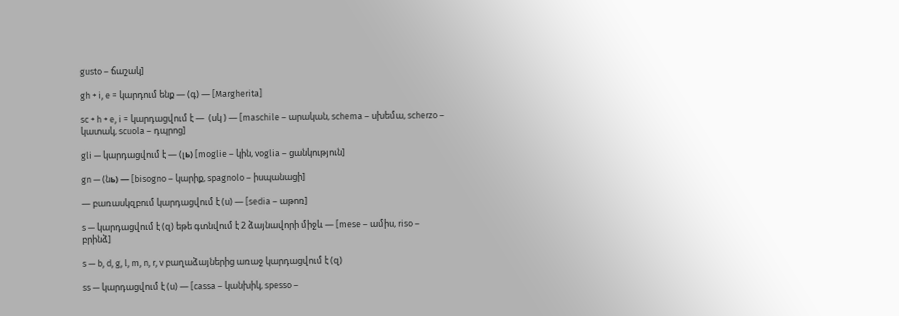gusto – ճաշակ]

gh + i, e = կարդում ենք — (գ) — [Margherita]

sc + h + e, i = կարդացվում է —  (սկ ) — [maschile – արական, schema – սխեմա, scherzo – կատակ, scuola – դպրոց]

gli — կարդացվում է — (լь) [moglie – կին, voglia – ցանկություն]

gn — (նь) — [bisogno – կարիք, spagnolo – իսպանացի]

— բառասկզբում կարդացվում է (ս) — [sedia – աթոռ]

s — կարդացվում է (զ) եթե գտնվում է 2 ձայնավորի միջև — [mese – ամիս, riso – բրինձ]

s — b, d, g, l, m, n, r, v բաղաձայներից առաջ կարդացվում է (զ)

ss — կարդացվում է (ս) — [cassa – կանխիկ, spesso –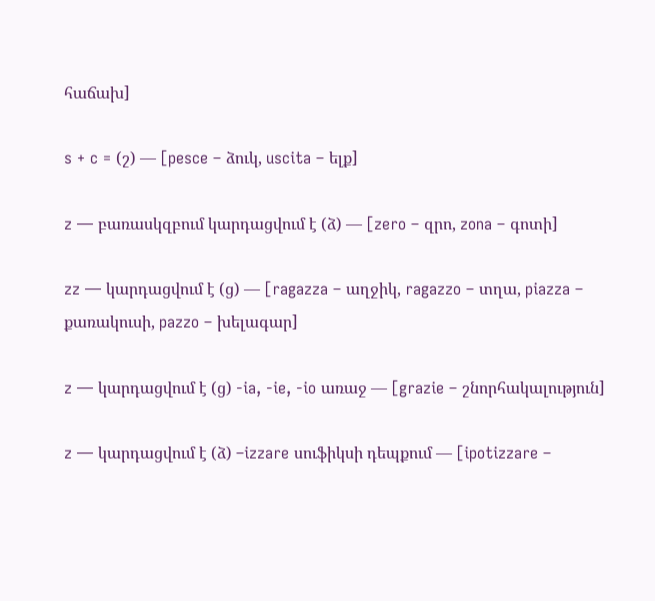հաճախ]

s + c = (շ) — [pesce – ձուկ, uscita – ելք]

z — բառասկզբում կարդացվում է (ձ) — [zero – զրո, zona – գոտի]

zz — կարդացվում է (ց) — [ragazza – աղջիկ, ragazzo – տղա, piazza – քառակուսի, pazzo – խելագար]

z — կարդացվում է (ց) -ia, -ie, -io առաջ — [grazie – շնորհակալություն]

z — կարդացվում է (ձ) –izzare սուֆիկսի դեպքում — [ipotizzare –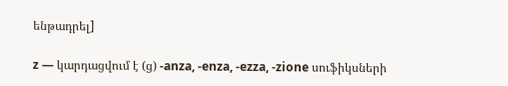ենթադրել]

z — կարդացվում է (ց) -anza, -enza, -ezza, -zione սուֆիկսների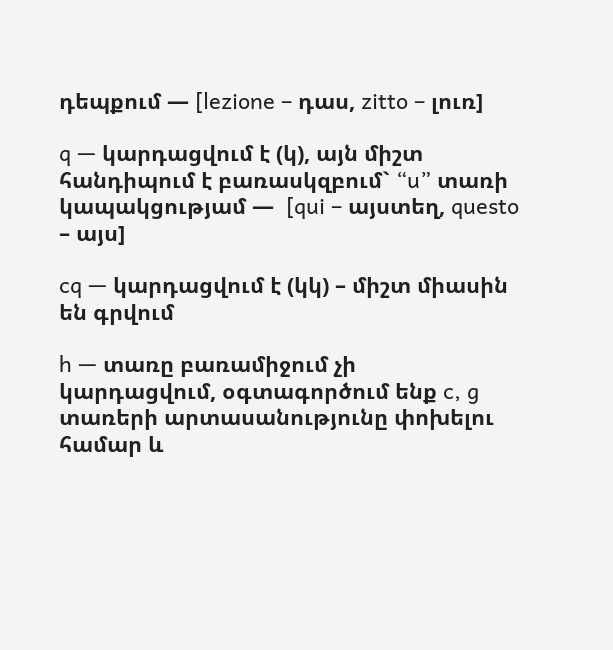դեպքում — [lezione – դաս, zitto – լուռ]

q — կարդացվում է (կ), այն միշտ հանդիպում է բառասկզբում` “u” տառի կապակցությամ —  [qui – այստեղ, questo – այս]

cq — կարդացվում է (կկ) – միշտ միասին են գրվում

h — տառը բառամիջում չի կարդացվում, օգտագործում ենք c, g տառերի արտասանությունը փոխելու համար և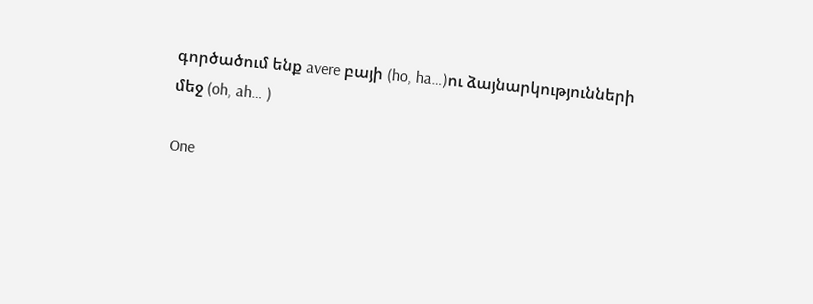գործածում ենք avere բայի (ho, ha…)ու ձայնարկությունների մեջ (oh, ah… )

One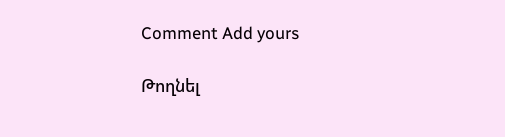Comment Add yours

Թողնել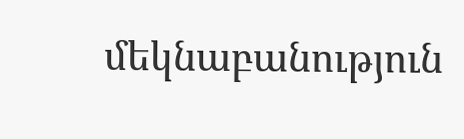մեկնաբանություն